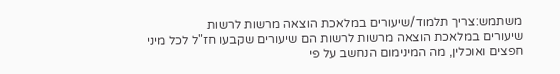משתמש:צריך תלמוד/שיעורים במלאכת הוצאה מרשות לרשות
שיעורים במלאכת הוצאה מרשות לרשות הם שיעורים שקבעו חז"ל לכל מיני חפצים ואוכלין, מה המינימום הנחשב על פי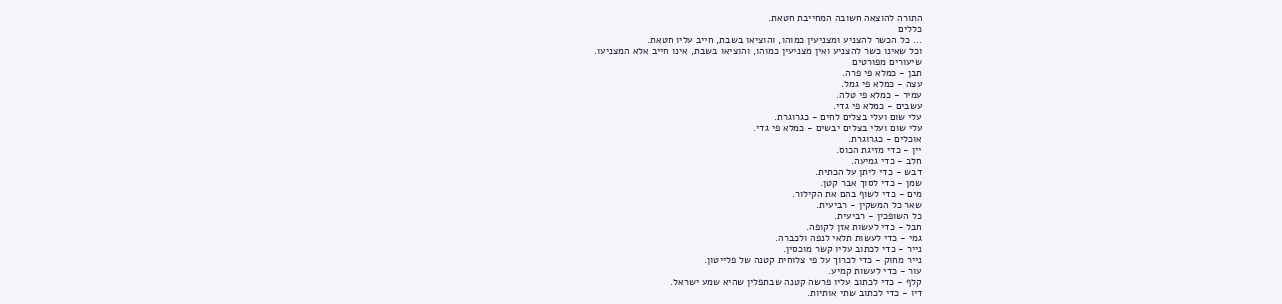התורה להוצאה חשובה המחייבת חטאת.
כללים
... כל הכשר להצניע ומצניעין כמוהו, והוציאו בשבת, חייב עליו חטאת.
וכל שאינו כשר להצניע ואין מצניעין כמוהו, והוציאו בשבת, אינו חייב אלא המצניעו.
שיעורים מפורטים
תבן - כמלא פי פרה.
עצה - כמלא פי גמל.
עמיר - כמלא פי טלה.
עשבים - כמלא פי גדי.
עלי שום ועלי בצלים לחים - כגרוגרת.
עלי שום ועלי בצלים יבשים - כמלא פי גדי.
אוכלים - כגרוגרת.
יין - כדי מזיגת הכוס.
חלב - כדי גמיעה.
דבש - כדי ליתן על הכתית.
שמן - כדי לסוך אבר קטן.
מים - כדי לשוף בהם את הקילור.
שאר כל המשקין - רביעית.
כל השופכין - רביעית.
חבל - כדי לעשות אזן לקופה.
גמי - כדי לעשות תלאי לנפה ולכברה.
נייר - כדי לכתוב עליו קשר מוכסין.
נייר מחוק - כדי לכרוך על פי צלוחית קטנה של פלייטון.
עור - כדי לעשות קמיע.
קלף - כדי לכתוב עליו פרשה קטנה שבתפלין שהיא שמע ישראל.
דיו - כדי לכתוב שתי אותיות.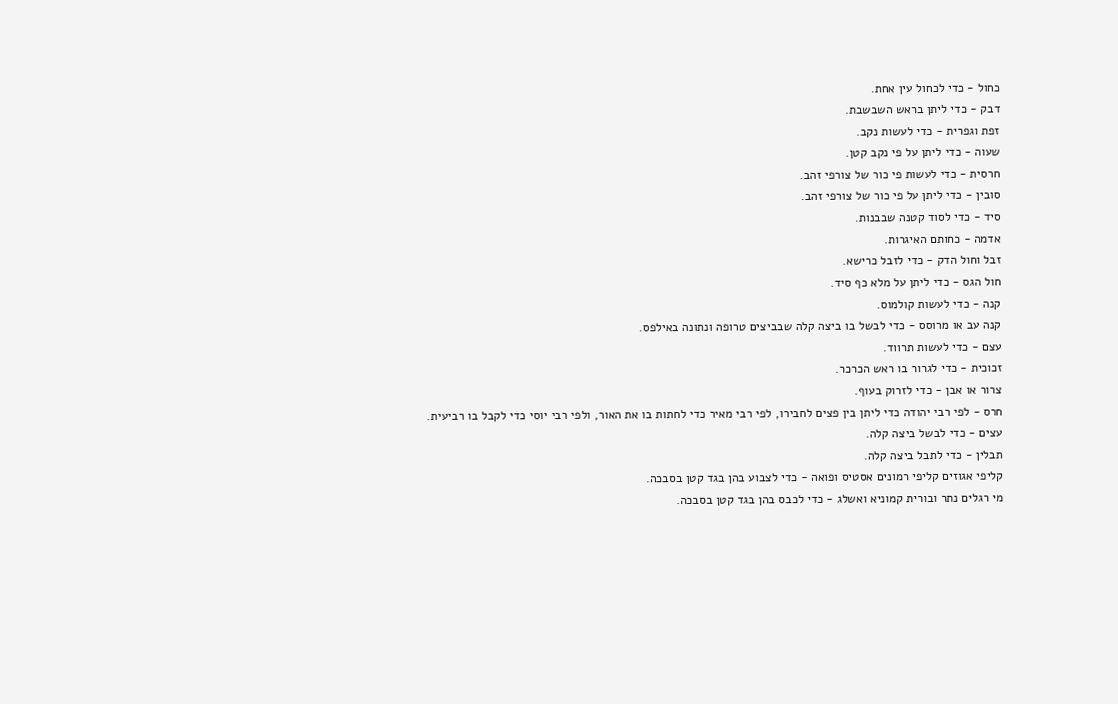כחול - כדי לכחול עין אחת.
דבק - כדי ליתן בראש השבשבת.
זפת וגפרית - כדי לעשות נקב.
שעוה - כדי ליתן על פי נקב קטן.
חרסית - כדי לעשות פי כור של צורפי זהב.
סובין - כדי ליתן על פי כור של צורפי זהב.
סיד - כדי לסוד קטנה שבבנות.
אדמה - כחותם האיגרות.
זבל וחול הדק - כדי לזבל כרישא.
חול הגס - כדי ליתן על מלא כף סיד.
קנה - כדי לעשות קולמוס.
קנה עב או מרוסס - כדי לבשל בו ביצה קלה שבביצים טרופה ונתונה באילפס.
עצם - כדי לעשות תרווד.
זכוכית - כדי לגרור בו ראש הכרכר.
צרור או אבן - כדי לזרוק בעוף.
חרס - לפי רבי יהודה כדי ליתן בין פצים לחבירו, לפי רבי מאיר כדי לחתות בו את האור, ולפי רבי יוסי כדי לקבל בו רביעית.
עצים - כדי לבשל ביצה קלה.
תבלין - כדי לתבל ביצה קלה.
קליפי אגוזים קליפי רמונים אסטיס ופואה - כדי לצבוע בהן בגד קטן בסבכה.
מי רגלים נתר ובורית קמוניא ואשלג - כדי לכבס בהן בגד קטן בסבכה.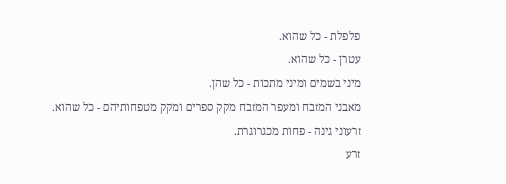פלפלת - כל שהוא.
עטרן - כל שהוא.
מיני בשמים ומיני מתכות - כל שהן.
מאבני המזבח ומעפר המזבח מקק ספרים ומקק מטפחותיהם - כל שהוא.
זרעוני גינה - פחות מכגרוגרת.
זרע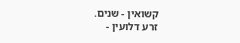קשואין - שנים.
זרע דלועין -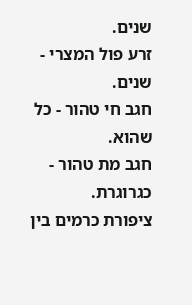שנים.
זרע פול המצרי - שנים.
חגב חי טהור - כל שהוא.
חגב מת טהור - כגרוגרת.
ציפורת כרמים בין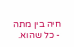חיה בין מתה - כל שהוא.